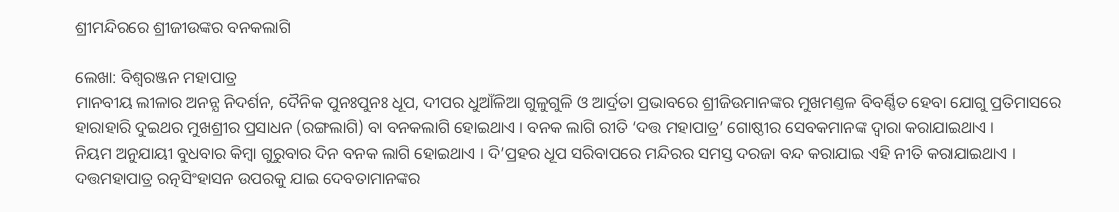ଶ୍ରୀମନ୍ଦିରରେ ଶ୍ରୀଜୀଉଙ୍କର ବନକଲାଗି

ଲେଖା: ବିଶ୍ୱରଞ୍ଜନ ମହାପାତ୍ର
ମାନବୀୟ ଲୀଳାର ଅନନ୍ଯ ନିଦର୍ଶନ, ଦୈନିକ ପୁନଃପୁନଃ ଧୂପ, ଦୀପର ଧୁଆଁଳିଆ ଗୁଳୁଗୁଳି ଓ ଆର୍ଦ୍ରତା ପ୍ରଭାବରେ ଶ୍ରୀଜିଉମାନଙ୍କର ମୁଖମଣ୍ତଳ ବିବର୍ଣ୍ଣିତ ହେବା ଯୋଗୁ ପ୍ରତିମାସରେ ହାରାହାରି ଦୁଇଥର ମୁଖଶ୍ରୀର ପ୍ରସାଧନ (ରଙ୍ଗଲାଗି) ବା ବନକଲାଗି ହୋଇଥାଏ । ବନକ ଲାଗି ରୀତି ‘ଦତ୍ତ ମହାପାତ୍ର’ ଗୋଷ୍ଠୀର ସେବକମାନଙ୍କ ଦ୍ୱାରା କରାଯାଇଥାଏ ।
ନିୟମ ଅନୁଯାୟୀ ବୁଧବାର କିମ୍ବା ଗୁରୁବାର ଦିନ ବନକ ଲାଗି ହୋଇଥାଏ । ଦି’ପ୍ରହର ଧୂପ ସରିବାପରେ ମନ୍ଦିରର ସମସ୍ତ ଦରଜା ବନ୍ଦ କରାଯାଇ ଏହି ନୀତି କରାଯାଇଥାଏ । ଦତ୍ତମହାପାତ୍ର ରତ୍ନସିଂହାସନ ଉପରକୁ ଯାଇ ଦେବତାମାନଙ୍କର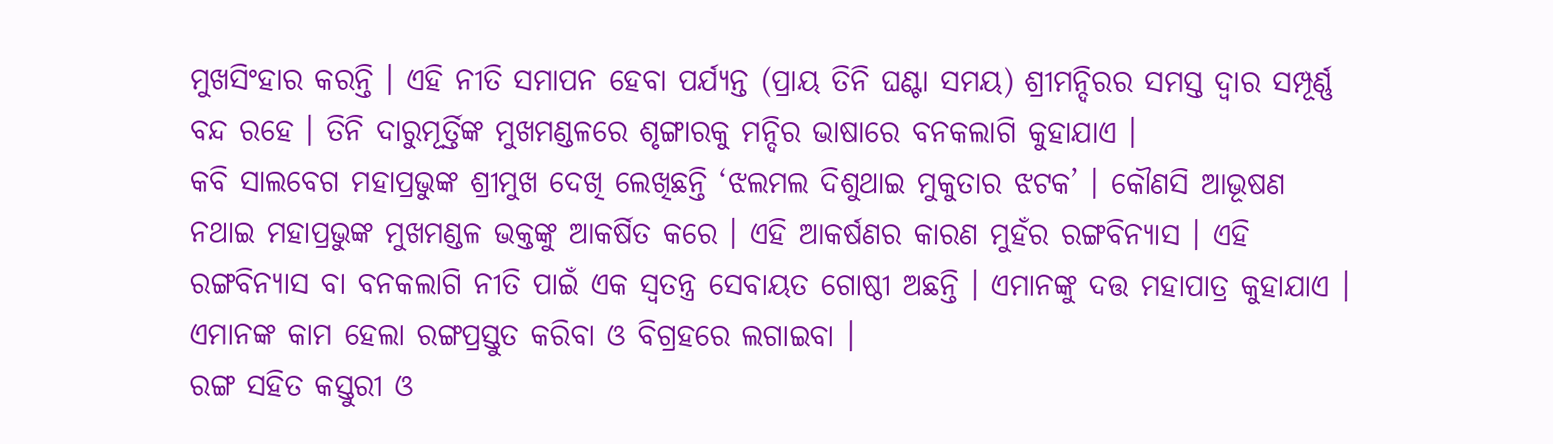ମୁଖସିଂହାର କରନ୍ତି । ଏହି ନୀତି ସମାପନ ହେବା ପର୍ଯ୍ୟନ୍ତ (ପ୍ରାୟ ତିନି ଘଣ୍ଟା ସମୟ) ଶ୍ରୀମନ୍ଦିରର ସମସ୍ତ ଦ୍ୱାର ସମ୍ପୂର୍ଣ୍ଣ ବନ୍ଦ ରହେ । ତିନି ଦାରୁମୂର୍ତ୍ତିଙ୍କ ମୁଖମଣ୍ଡଳରେ ଶୃଙ୍ଗାରକୁ ମନ୍ଦିର ଭାଷାରେ ବନକଲାଗି କୁହାଯାଏ ।
କବି ସାଲବେଗ ମହାପ୍ରଭୁଙ୍କ ଶ୍ରୀମୁଖ ଦେଖି ଲେଖିଛନ୍ତି ‘ଝଲମଲ ଦିଶୁଥାଇ ମୁକୁତାର ଝଟକ’ । କୌଣସି ଆଭୂଷଣ ନଥାଇ ମହାପ୍ରଭୁଙ୍କ ମୁଖମଣ୍ଡଳ ଭକ୍ତଙ୍କୁ ଆକର୍ଷିତ କରେ । ଏହି ଆକର୍ଷଣର କାରଣ ମୁହଁର ରଙ୍ଗବିନ୍ୟାସ । ଏହି ରଙ୍ଗବିନ୍ୟାସ ବା ବନକଲାଗି ନୀତି ପାଇଁ ଏକ ସ୍ୱତନ୍ତ୍ର ସେବାୟତ ଗୋଷ୍ଠୀ ଅଛନ୍ତି । ଏମାନଙ୍କୁ ଦତ୍ତ ମହାପାତ୍ର କୁହାଯାଏ । ଏମାନଙ୍କ କାମ ହେଲା ରଙ୍ଗପ୍ରସ୍ତୁତ କରିବା ଓ ବିଗ୍ରହରେ ଲଗାଇବା ।
ରଙ୍ଗ ସହିତ କସ୍ତୁରୀ ଓ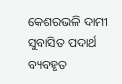କେଶରଭଳି ଦାମୀ ସୁବାସିତ ପଦାର୍ଥ ବ୍ୟବହୃତ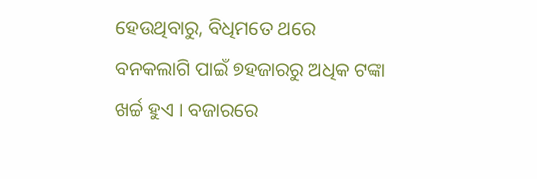ହେଉଥିବାରୁ, ବିଧିମତେ ଥରେ ବନକଲାଗି ପାଇଁ ୭ହଜାରରୁ ଅଧିକ ଟଙ୍କା ଖର୍ଚ୍ଚ ହୁଏ । ବଜାରରେ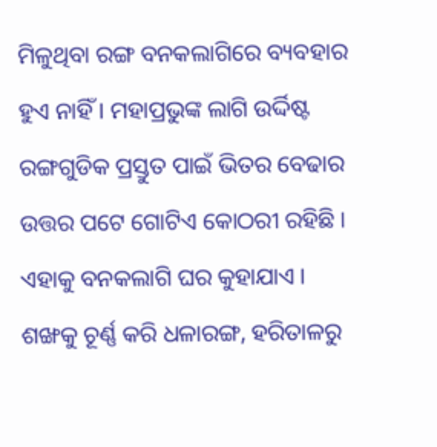ମିଳୁଥିବା ରଙ୍ଗ ବନକଲାଗିରେ ବ୍ୟବହାର ହୁଏ ନାହିଁ । ମହାପ୍ରଭୁଙ୍କ ଲାଗି ଉର୍ଦ୍ଦିଷ୍ଟ ରଙ୍ଗଗୁଡିକ ପ୍ରସ୍ତୁତ ପାଇଁ ଭିତର ବେଢାର ଉତ୍ତର ପଟେ ଗୋଟିଏ କୋଠରୀ ରହିଛି । ଏହାକୁ ବନକଲାଗି ଘର କୁହାଯାଏ ।
ଶଙ୍ଖକୁ ଚୂର୍ଣ୍ଣ କରି ଧଳାରଙ୍ଗ, ହରିତାଳରୁ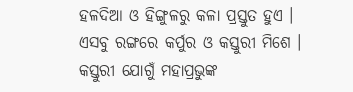ହଳଦିଆ ଓ ହିଙ୍ଗୁଳରୁ କଳା ପ୍ରସ୍ତୁତ ହୁଏ । ଏସବୁ ରଙ୍ଗରେ କର୍ପୁର ଓ କସ୍ତୁରୀ ମିଶେ । କସ୍ତୁରୀ ଯୋଗୁଁ ମହାପ୍ରଭୁଙ୍କ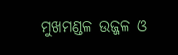ମୁଖମଣ୍ଡଳ ଉଜ୍ଜଳ ଓ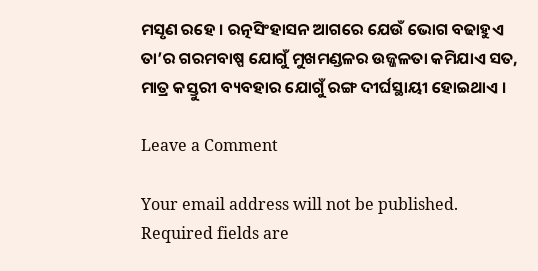ମସୃଣ ରହେ । ରତ୍ନସିଂହାସନ ଆଗରେ ଯେଉଁ ଭୋଗ ବଢାହୁଏ ତା’ର ଗରମବାଷ୍ପ ଯୋଗୁଁ ମୁଖମଣ୍ଡଳର ଉଜ୍ଜଳତା କମିଯାଏ ସତ, ମାତ୍ର କସ୍ତୁରୀ ବ୍ୟବହାର ଯୋଗୁଁ ରଙ୍ଗ ଦୀର୍ଘସ୍ଥାୟୀ ହୋଇଥାଏ ।

Leave a Comment

Your email address will not be published. Required fields are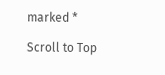marked *

Scroll to Top